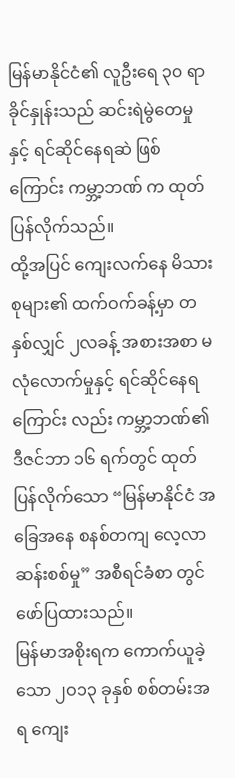မြန်မာနိုင်ငံ၏ လူဦးရေ ၃၀ ရာခိုင်နှုန်းသည် ဆင်းရဲမွဲတေမှုနှင့် ရင်ဆိုင်နေရဆဲ ဖြစ်ကြောင်း ကမ္ဘာ့ဘဏ် က ထုတ်ပြန်လိုက်သည်။
ထို့အပြင် ကျေးလက်နေ မိသားစုများ၏ ထက်ဝက်ခန့်မှာ တနှစ်လျှင် ၂လခန့် အစားအစာ မလုံလောက်မှုနှင့် ရင်ဆိုင်နေရ ကြောင်း လည်း ကမ္ဘာ့ဘဏ်၏ ဒီဇင်ဘာ ၁၆ ရက်တွင် ထုတ်ပြန်လိုက်သော “မြန်မာနိုင်ငံ အခြေအနေ စနစ်တကျ လေ့လာဆန်းစစ်မှု” အစီရင်ခံစာ တွင် ဖော်ပြထားသည်။
မြန်မာအစိုးရက ကောက်ယူခဲ့သော ၂ဝ၁၃ ခုနှစ် စစ်တမ်းအရ ကျေး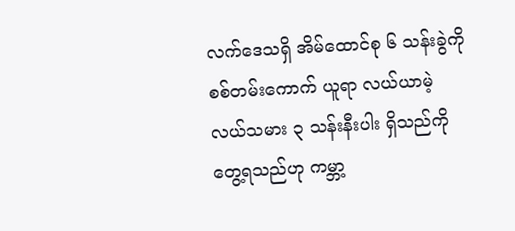လက်ဒေသရှိ အိမ်ထောင်စု ၆ သန်းခွဲကို စစ်တမ်းကောက် ယူရာ လယ်ယာမဲ့ လယ်သမား ၃ သန်းနီးပါး ရှိသည်ကို တွေ့ရသည်ဟု ကမ္ဘာ့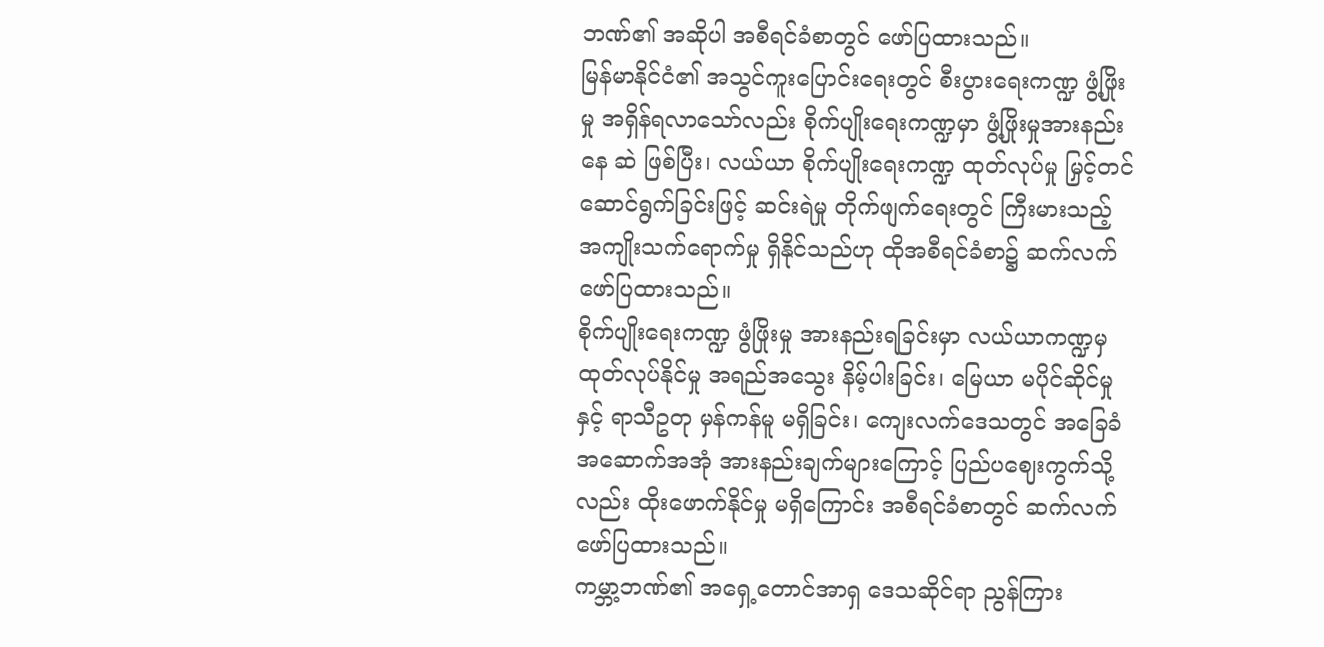ဘဏ်၏ အဆိုပါ အစီရင်ခံစာတွင် ဖော်ပြထားသည်။
မြန်မာနိုင်ငံ၏ အသွင်ကူးပြောင်းရေးတွင် စီးပွားရေးကဏ္ဍ ဖွံ့ဖြိုးမှု အရှိန်ရလာသော်လည်း စိုက်ပျိုးရေးကဏ္ဍမှာ ဖွံ့ဖြိုးမှုအားနည်း နေ ဆဲ ဖြစ်ပြီး၊ လယ်ယာ စိုက်ပျိုးရေးကဏ္ဍ ထုတ်လုပ်မှု မြှင့်တင်ဆောင်ရွက်ခြင်းဖြင့် ဆင်းရဲမှု တိုက်ဖျက်ရေးတွင် ကြီးမားသည့် အကျိုးသက်ရောက်မှု ရှိနိုင်သည်ဟု ထိုအစီရင်ခံစာ၌ ဆက်လက် ဖော်ပြထားသည်။
စိုက်ပျိုးရေးကဏ္ဍ ဖွံဖြိုးမှု အားနည်းရခြင်းမှာ လယ်ယာကဏ္ဍမှ ထုတ်လုပ်နိုင်မှု အရည်အသွေး နိမ့်ပါးခြင်း၊ မြေယာ မပိုင်ဆိုင်မှုနှင့် ရာသီဥတု မှန်ကန်မူ မရှိခြင်း၊ ကျေးလက်ဒေသတွင် အခြေခံ အဆောက်အအုံ အားနည်းချက်များကြောင့် ပြည်ပဈေးကွက်သို့လည်း ထိုးဖောက်နိုင်မှု မရှိကြောင်း အစီရင်ခံစာတွင် ဆက်လက် ဖော်ပြထားသည်။
ကမ္ဘာ့ဘဏ်၏ အရှေ့တောင်အာရှ ဒေသဆိုင်ရာ ညွန်ကြား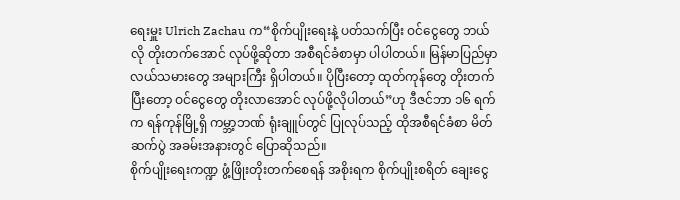ရေးမှူး Ulrich Zachau က“စိုက်ပျိုးရေးနဲ့ ပတ်သက်ပြီး ဝင်ငွေတွေ ဘယ် လို တိုးတက်အောင် လုပ်ဖို့ဆိုတာ အစီရင်ခံစာမှာ ပါပါတယ်။ မြန်မာပြည်မှာ လယ်သမားတွေ အများကြီး ရှိပါတယ်။ ပိုပြီးတော့ ထုတ်ကုန်တွေ တိုးတက်ပြီးတော့ ဝင်ငွေတွေ တိုးလာအောင် လုပ်ဖို့လိုပါတယ်”ဟု ဒီဇင်ဘာ ၁၆ ရက်က ရန်ကုန်မြို့ရှိ ကမ္ဘာ့ဘဏ် ရုံးချူပ်တွင် ပြုလုပ်သည့် ထိုအစီရင်ခံစာ မိတ်ဆက်ပွဲ အခမ်းအနားတွင် ပြောဆိုသည်။
စိုက်ပျိုးရေးကဏ္ဍ ဖွံ့ဖြိုးတိုးတက်စေရန် အစိုးရက စိုက်ပျိုးစရိတ် ချေးငွေ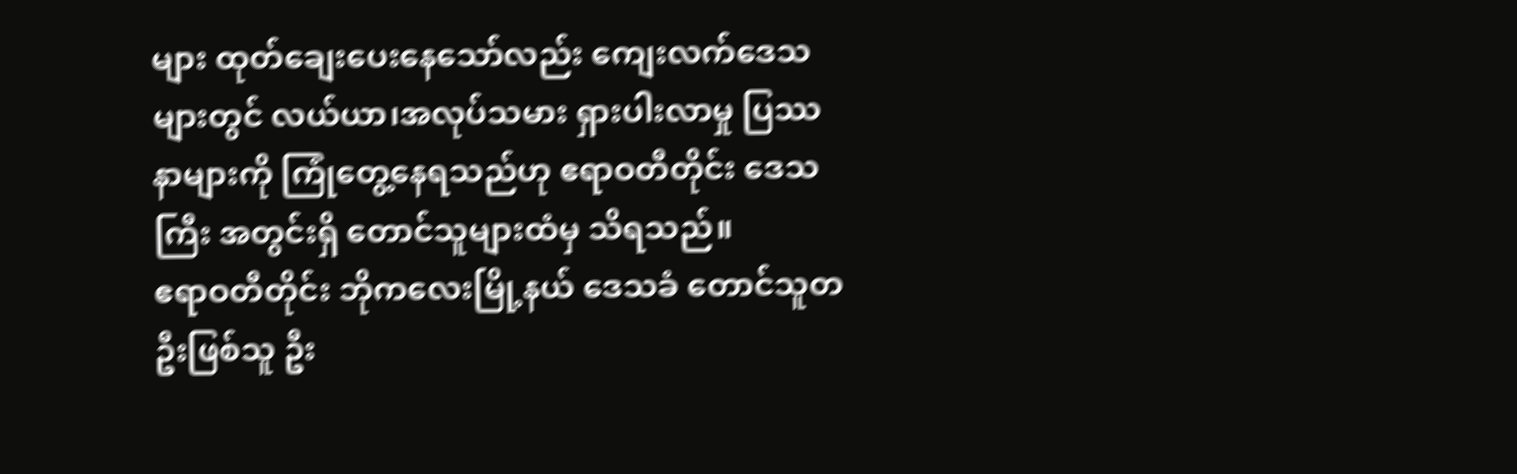များ ထုတ်ချေးပေးနေသော်လည်း ကျေးလက်ဒေသများတွင် လယ်ယာ၊အလုပ်သမား ရှားပါးလာမှု ပြဿနာများကို ကြုံတွေ့နေရသည်ဟု ဧရာဝတီတိုင်း ဒေသကြီး အတွင်းရှိ တောင်သူများထံမှ သိရသည်။
ဧရာဝတီတိုင်း ဘိုကလေးမြို့နယ် ဒေသခံ တောင်သူတဦးဖြစ်သူ ဦး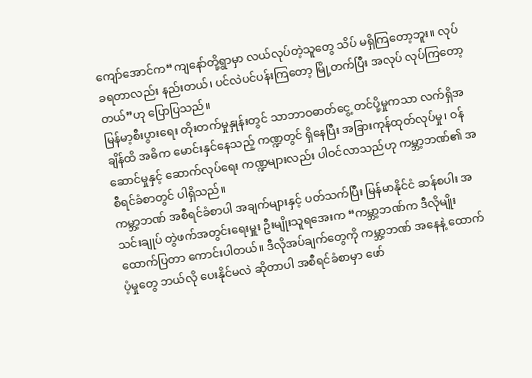ကျော်အောင်က“ကျနော်တို့ရွာမှာ လယ်လုပ်တဲ့သူတွေ သိပ် မရှိကြတော့ဘူး။ လုပ်ခရတာလည်း နည်းတယ်၊ ပင်လဲပင်ပန်းကြတော့ မြို့တက်ပြီး အလုပ် လုပ်ကြတော့တယ်”ဟု ပြောပြသည်။
မြန်မာ့စီးပွားရေး တိုးတက်မှုနှုန်းတွင် သာဘာဝဓာတ်ငွေ့ တင်ပို့မှုကသာ လက်ရှိအချိန်ထိ အဓိက မောင်းနှင်နေသည့် ကဏ္ဍတွင် ရှိနေပြီး အခြားကုန်ထုတ်လုပ်မှု၊ ဝန်ဆောင်မှုနှင့် ဆောက်လုပ်ရေး ကဏ္ဍများလည်း ပါဝင်လာသည်ဟု ကမ္ဘာ့ဘဏ်၏ အစီရင်ခံစာတွင် ပါရှိသည်။
ကမ္ဘာ့ဘဏ် အစီရင်ခံစာပါ အချက်များနှင့် ပတ်သက်ပြီး မြန်မာနိုင်ငံ ဆန်စပါး အသင်းချုပ် တွဲဖက်အတွင်းရေးမှူး ဦးမျိုးသူရအေးက “ကမ္ဘာ့ဘဏ်က ဒီလိုမျိုး ထောက်ပြတာ ကောင်းပါတယ်။ ဒီလိုအပ်ချက်တွေကို ကမ္ဘာ့ဘဏ် အနေနဲ့ ထောက်ပံ့မှုတွေ ဘယ်လို ပေးနိုင်မလဲ ဆိုတာပါ အစီရင်ခံစာမှာ ဖော်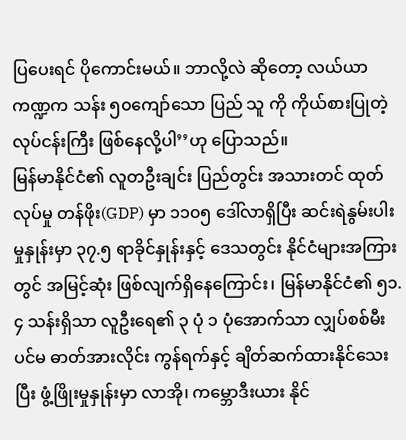ပြပေးရင် ပိုကောင်းမယ်။ ဘာလို့လဲ ဆိုတော့ လယ်ယာကဏ္ဍက သန်း ၅၀ကျော်သော ပြည် သူ ကို ကိုယ်စားပြုတဲ့ လုပ်ငန်းကြီး ဖြစ်နေလို့ပါ’’ဟု ပြောသည်။
မြန်မာနိုင်ငံ၏ လူတဦးချင်း ပြည်တွင်း အသားတင် ထုတ်လုပ်မှု တန်ဖိုး(GDP) မှာ ၁၁၀၅ ဒေါ်လာရှိပြီး ဆင်းရဲနွမ်းပါးမှုနှုန်းမှာ ၃၇.၅ ရာခိုင်နှုန်းနှင့် ဒေသတွင်း နိုင်ငံများအကြားတွင် အမြင့်ဆုံး ဖြစ်လျက်ရှိနေကြောင်း၊ မြန်မာနိုင်ငံ၏ ၅၁.၄ သန်းရှိသာ လူဦးရေ၏ ၃ ပုံ ၁ ပုံအောက်သာ လျှပ်စစ်မီး ပင်မ ဓာတ်အားလိုင်း ကွန်ရက်နှင့် ချိတ်ဆက်ထားနိုင်သေးပြီး ဖွံ့ဖြိုးမှုနှုန်းမှာ လာအို၊ ကမ္ဘောဒီးယား နိုင်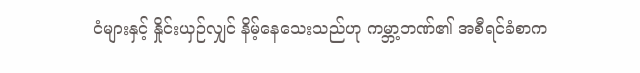ငံများနှင့် နှိုင်းယှဉ်လျှင် နိမ့်နေသေးသည်ဟု ကမ္ဘာ့ဘဏ်၏ အစီရင်ခံစာက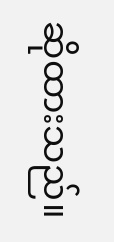ဆိုထားသည်။